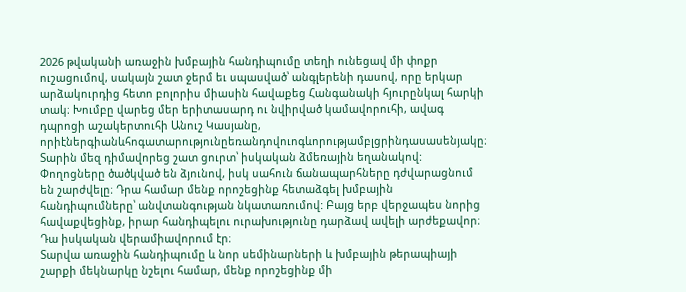2026 թվականի առաջին խմբային հանդիպումը տեղի ունեցավ մի փոքր ուշացումով, սակայն շատ ջերմ եւ սպասված՝ անգլերենի դասով, որը երկար արձակուրդից հետո բոլորիս միասին հավաքեց Հանգանակի հյուրընկալ հարկի տակ։ Խումբը վարեց մեր երիտասարդ ու նվիրված կամավորուհի, ավագ դպրոցի աշակերտուհի Անուշ Կասյանը, որիէներգիանևհոգատարությունըեռանդովուոգևորությամբլցրինդասասենյակը։
Տարին մեզ դիմավորեց շատ ցուրտ՝ իսկական ձմեռային եղանակով: Փողոցները ծածկված են ձյունով, իսկ սահուն ճանապարհները դժվարացնում են շարժվելը։ Դրա համար մենք որոշեցինք հետաձգել խմբային հանդիպումները՝ անվտանգության նկատառումով: Բայց երբ վերջապես նորից հավաքվեցինք, իրար հանդիպելու ուրախությունը դարձավ ավելի արժեքավոր։ Դա իսկական վերամիավորում էր։
Տարվա առաջին հանդիպումը և նոր սեմինարների և խմբային թերապիայի շարքի մեկնարկը նշելու համար, մենք որոշեցինք մի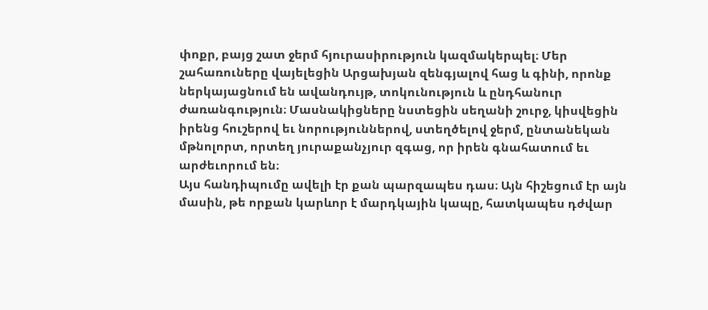փոքր, բայց շատ ջերմ հյուրասիրություն կազմակերպել։ Մեր շահառուները վայելեցին Արցախյան զենգյալով հաց և գինի, որոնք ներկայացնում են ավանդույթ, տոկունություն և ընդհանուր ժառանգություն։ Մասնակիցները նստեցին սեղանի շուրջ, կիսվեցին իրենց հուշերով եւ նորություններով, ստեղծելով ջերմ, ընտանեկան մթնոլորտ, որտեղ յուրաքանչյուր զգաց, որ իրեն գնահատում եւ արժեւորում են։
Այս հանդիպումը ավելի էր քան պարզապես դաս։ Այն հիշեցում էր այն մասին, թե որքան կարևոր է մարդկային կապը, հատկապես դժվար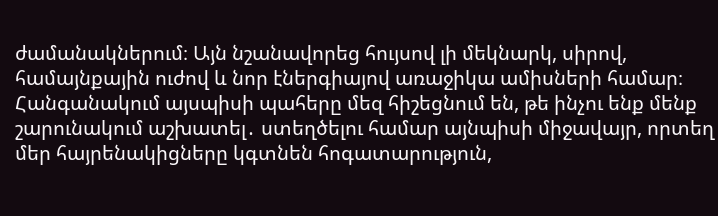ժամանակներում։ Այն նշանավորեց հույսով լի մեկնարկ, սիրով, համայնքային ուժով և նոր էներգիայով առաջիկա ամիսների համար։ Հանգանակում այսպիսի պահերը մեզ հիշեցնում են, թե ինչու ենք մենք շարունակում աշխատել․ ստեղծելու համար այնպիսի միջավայր, որտեղ մեր հայրենակիցները կգտնեն հոգատարություն,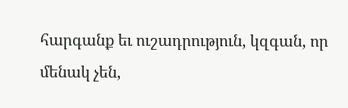հարգանք եւ ուշադրություն, կզգան, որ մենակ չեն,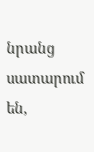նրանց սատարում են,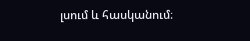լսում և հասկանում։